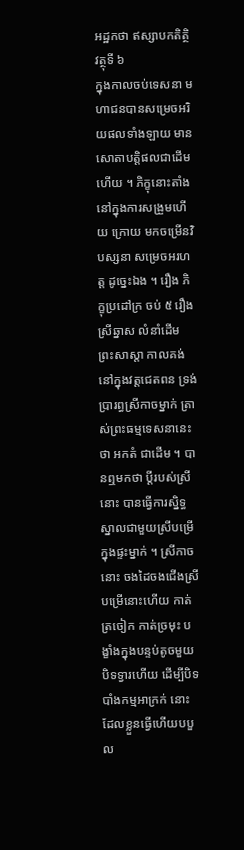អដ្ឋកថា ឥស្សាបកតិត្ថិវត្ថុទី ៦
ក្នុងកាលចប់ទេសនា មហាជនបានសម្រេចអរិយផលទាំងឡាយ មាន សោតាបត្តិផលជាដើមហើយ ។ ភិក្ខុនោះតាំងនៅក្នុងការសង្រួមហើយ ក្រោយ មកចម្រើនវិបស្សនា សម្រេចអរហត្ត ដូច្នេះឯង ។ រឿង ភិក្ខុប្រដៅក្រ ចប់ ៥ រឿង ស្រីឆ្នាស លំនាំដើម ព្រះសាស្តា កាលគង់នៅក្នុងវត្តជេតពន ទ្រង់ប្រារព្ធស្រីកាចម្នាក់ ត្រាស់ព្រះធម្មទេសនានេះថា អកតំ ជាដើម ។ បានឮមកថា ប្តីរបស់ស្រីនោះ បានធ្វើការស្និទ្ធស្នាលជាមួយស្រីបម្រើ ក្នុងផ្ទះម្នាក់ ។ ស្រីកាចនោះ ចងដៃចងជើងស្រីបម្រើនោះហើយ កាត់ត្រចៀក កាត់ច្រមុះ បង្ខាំងក្នុងបន្ទប់តូចមួយបិទទ្វារហើយ ដើម្បីបិទបាំងកម្មអាក្រក់ នោះ ដែលខ្លួនធ្វើហើយបបួល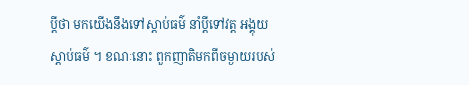ប្តីថា មកយើងនឹងទៅស្តាប់ធម៌ នាំប្តីទៅវត្ត អង្គុយស្តាប់ធម៌ ។ ខណៈនោះ ពួកញាតិមកពីចម្ងាយរបស់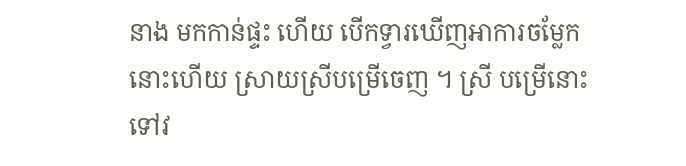នាង មកកាន់ផ្ទះ ហើយ បើកទ្វារឃើញអាការចម្លែកនោះហើយ ស្រាយស្រីបម្រើចេញ ។ ស្រី បម្រើនោះទៅវ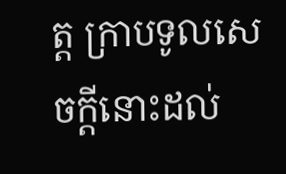ត្ត ក្រាបទូលសេចក្តីនោះដល់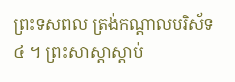ព្រះទសពល ត្រង់កណ្តាលបរិស័ទ ៤ ។ ព្រះសាស្តាស្តាប់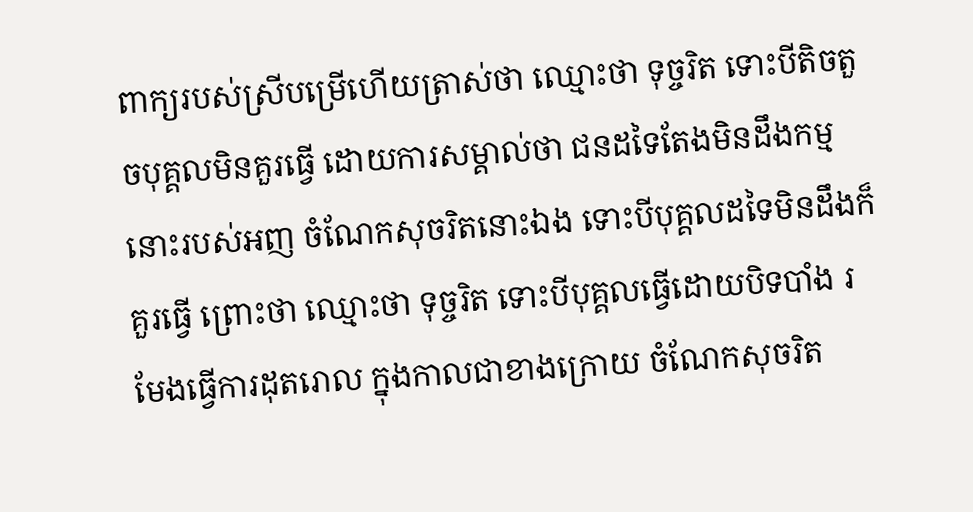ពាក្យរបស់ស្រីបម្រើហើយត្រាស់ថា ឈ្មោះថា ទុច្ចរិត ទោះបីតិចតួចបុគ្គលមិនគួរធ្វើ ដោយការសម្គាល់ថា ជនដទៃតែងមិនដឹងកម្ម នោះរបស់អញ ចំណែកសុចរិតនោះឯង ទោះបីបុគ្គលដទៃមិនដឹងក៏គួរធ្វើ ព្រោះថា ឈ្មោះថា ទុច្ចរិត ទោះបីបុគ្គលធ្វើដោយបិទបាំង រមែងធ្វើការដុតរោល ក្នុងកាលជាខាងក្រោយ ចំណែកសុចរិត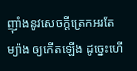ញ៉ាំងនូវសេចក្តីត្រេកអរតែម្យ៉ាង ឲ្យកើតឡើង ដូច្នេះហើ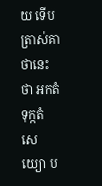យ ទើបត្រាស់គាថានេះថា អកតំ ទុក្កតំ សេយ្យោ ប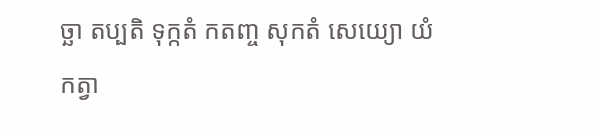ច្ឆា តប្បតិ ទុក្កតំ កតញ្ច សុកតំ សេយ្យោ យំ កត្វា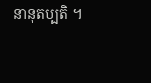នានុតប្បតិ ។